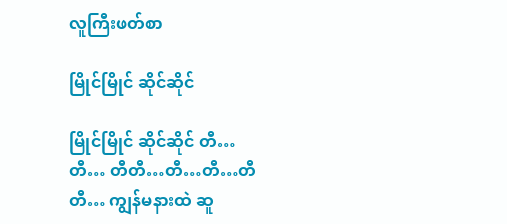လူကြီးဖတ်စာ

မြိုင်မြိုင် ဆိုင်ဆိုင်

မြိုင်မြိုင် ဆိုင်ဆိုင် တီ…တီ… တီတီ…တီ…တီ…တီတီ… ကျွန်မနားထဲ ဆူ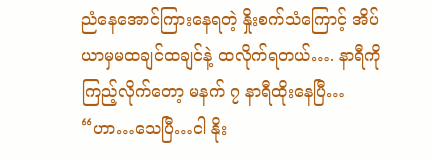ညံနေအောင်ကြားနေရတဲ့ နှိုးစက်သံကြောင့် အိပ်ယာမှမထချင်ထချင်နဲ့ ထလိုက်ရတယ်…. နာရီကိုကြည့်လိုက်တော့ မနက် ၇ နာရီထိုးနေပြီ… “ဟာ…သေပြီ…ငါ နိုး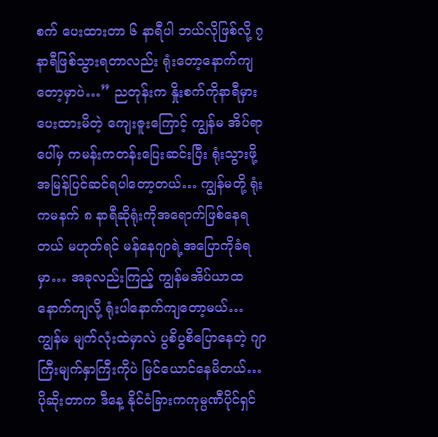စက် ပေးထားတာ ၆ နာရီပါ ဘယ်လိုဖြစ်လို့ ၇ နာရီဖြစ်သွားရတာလည်း ရုံးတော့နောက်ကျတော့မှာပဲ…” ညတုန်းက နှိုးစက်ကိုနာရီမှားပေးထားမိတဲ့ ကျေးဇူးကြောင့် ကျွန်မ အိပ်ရာပေါ်မှ ကမန်းကတန်းပြေးဆင်းပြီး ရုံးသွားဖို့ အမြန်ပြင်ဆင်ရပါတော့တယ်… ကျွန်မတို့ ရုံးကမနက် ၈ နာရီဆိုရုံးကိုအရောက်ဖြစ်နေရတယ် မဟုတ်ရင် မန်နေဂျာရဲ့အပြောကိုခံရမှာ… အခုလည်းကြည့် ကျွန်မအိပ်ယာထနောက်ကျလို့ ရုံးပါနောက်ကျတော့မယ်… ကျွန်မ မျက်လုံးထဲမှာလဲ ပွစိပွစိပြောနေတဲ့ ဂျာကြီးမျက်နှာကြီးကိုပဲ မြင်ယောင်နေမိတယ်… ပိုဆိုးတာက ဒီနေ့ နိုင်ငံခြားကကုမ္ပဏီပိုင်ရှင်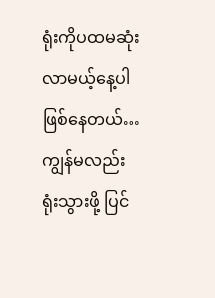ရုံးကိုပထမဆုံးလာမယ့်နေ့ပါဖြစ်နေတယ်… ကျွန်မလည်း ရုံးသွားဖို့ ပြင်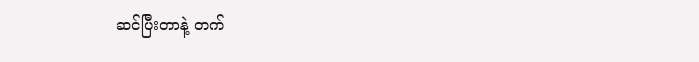ဆင်ပြီးတာနဲ့ တက်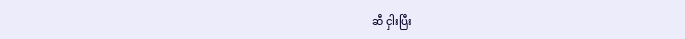ဆီ ငှါးပြီး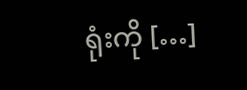ရုံးကို […]